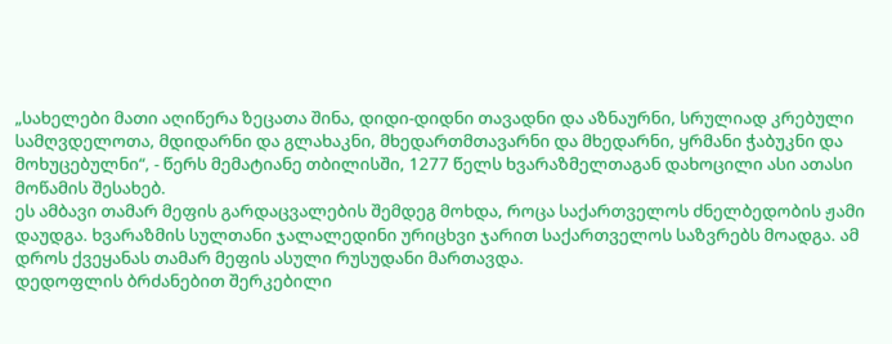„სახელები მათი აღიწერა ზეცათა შინა, დიდი-დიდნი თავადნი და აზნაურნი, სრულიად კრებული სამღვდელოთა, მდიდარნი და გლახაკნი, მხედართმთავარნი და მხედარნი, ყრმანი ჭაბუკნი და მოხუცებულნი“, - წერს მემატიანე თბილისში, 1277 წელს ხვარაზმელთაგან დახოცილი ასი ათასი მოწამის შესახებ.
ეს ამბავი თამარ მეფის გარდაცვალების შემდეგ მოხდა, როცა საქართველოს ძნელბედობის ჟამი დაუდგა. ხვარაზმის სულთანი ჯალალედინი ურიცხვი ჯარით საქართველოს საზვრებს მოადგა. ამ დროს ქვეყანას თამარ მეფის ასული რუსუდანი მართავდა.
დედოფლის ბრძანებით შერკებილი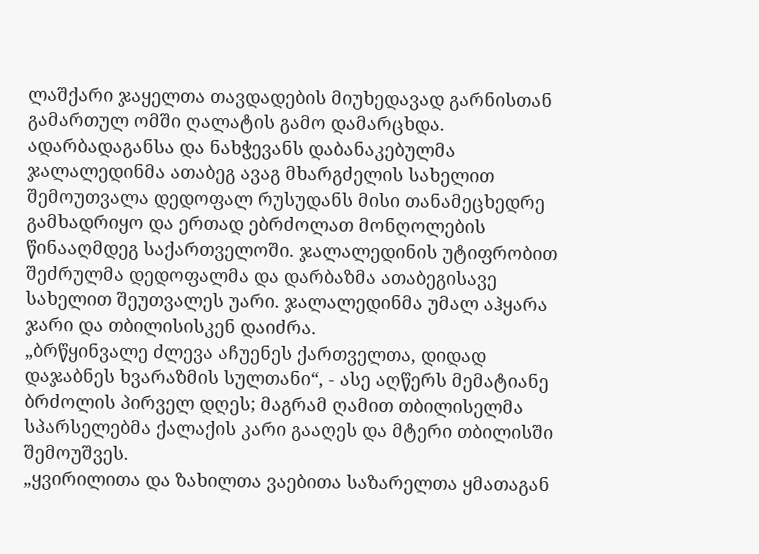ლაშქარი ჯაყელთა თავდადების მიუხედავად გარნისთან გამართულ ომში ღალატის გამო დამარცხდა.
ადარბადაგანსა და ნახჭევანს დაბანაკებულმა ჯალალედინმა ათაბეგ ავაგ მხარგძელის სახელით შემოუთვალა დედოფალ რუსუდანს მისი თანამეცხედრე გამხადრიყო და ერთად ებრძოლათ მონღოლების წინააღმდეგ საქართველოში. ჯალალედინის უტიფრობით შეძრულმა დედოფალმა და დარბაზმა ათაბეგისავე სახელით შეუთვალეს უარი. ჯალალედინმა უმალ აჰყარა ჯარი და თბილისისკენ დაიძრა.
„ბრწყინვალე ძლევა აჩუენეს ქართველთა, დიდად დაჯაბნეს ხვარაზმის სულთანი“, - ასე აღწერს მემატიანე ბრძოლის პირველ დღეს; მაგრამ ღამით თბილისელმა სპარსელებმა ქალაქის კარი გააღეს და მტერი თბილისში შემოუშვეს.
„ყვირილითა და ზახილთა ვაებითა საზარელთა ყმათაგან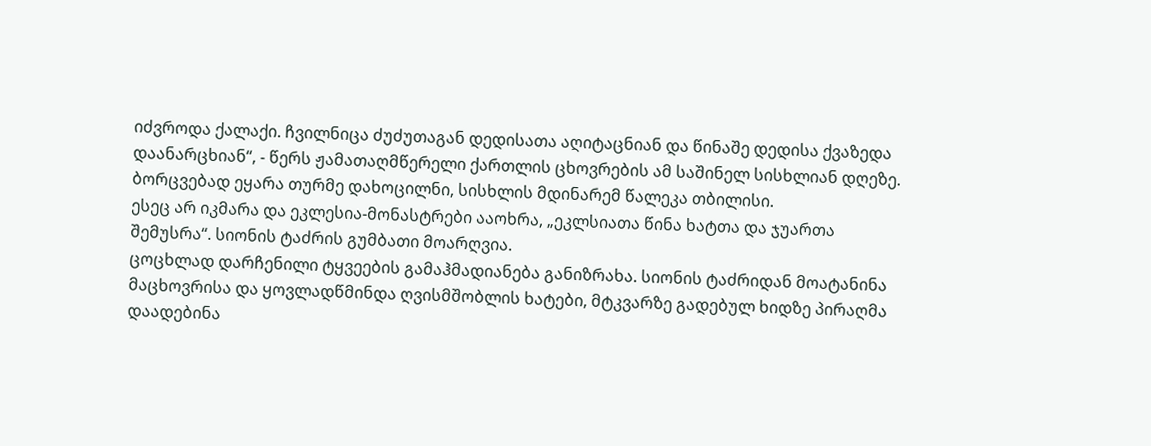იძვროდა ქალაქი. ჩვილნიცა ძუძუთაგან დედისათა აღიტაცნიან და წინაშე დედისა ქვაზედა დაანარცხიან“, - წერს ჟამათაღმწერელი ქართლის ცხოვრების ამ საშინელ სისხლიან დღეზე.
ბორცვებად ეყარა თურმე დახოცილნი, სისხლის მდინარემ წალეკა თბილისი.
ესეც არ იკმარა და ეკლესია-მონასტრები ააოხრა, „ეკლსიათა წინა ხატთა და ჯუართა შემუსრა“. სიონის ტაძრის გუმბათი მოარღვია.
ცოცხლად დარჩენილი ტყვეების გამაჰმადიანება განიზრახა. სიონის ტაძრიდან მოატანინა მაცხოვრისა და ყოვლადწმინდა ღვისმშობლის ხატები, მტკვარზე გადებულ ხიდზე პირაღმა დაადებინა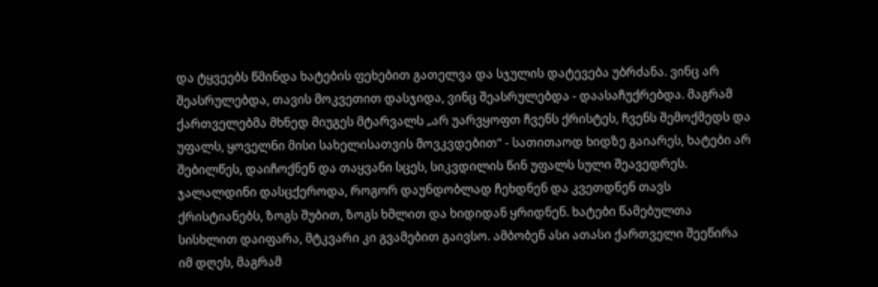და ტყვეებს წმინდა ხატების ფეხებით გათელვა და სჯულის დატევება უბრძანა. ვინც არ შეასრულებდა, თავის მოკვეთით დასჯიდა, ვინც შეასრულებდა - დაასაჩუქრებდა. მაგრამ ქართველებმა მხნედ მიუგეს მტარვალს „არ უარვყოფთ ჩვენს ქრისტეს, ჩვენს შემოქმედს და უფალს, ყოველნი მისი სახელისათვის მოვკვდებით“ - სათითაოდ ხიდზე გაიარეს, ხატები არ შებილწეს, დაიჩოქნენ და თაყვანი სცეს, სიკვდილის წინ უფალს სული შეავედრეს.
ჯალალდინი დასცქეროდა, როგორ დაუნდობლად ჩეხდნენ და კვეთდნენ თავს ქრისტიანებს, ზოგს შუბით, ზოგს ხმლით და ხიდიდან ყრიდნენ. ხატები წამებულთა სისხლით დაიფარა, მტკვარი კი გვამებით გაივსო. ამბობენ ასი ათასი ქართველი შეეწირა იმ დღეს, მაგრამ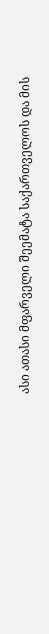ასი ათასი მფარველი შეემატა საქართველოს და მის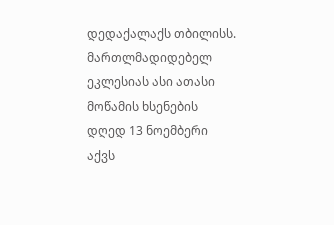დედაქალაქს თბილისს.
მართლმადიდებელ ეკლესიას ასი ათასი მოწამის ხსენების დღედ 13 ნოემბერი აქვს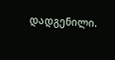დადგენილი.